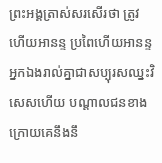ព្រះអង្គត្រាស់សរសើរថា ត្រូវហើយអានន្ទ ប្រពៃហើយអានន្ទ អ្នកឯងរាល់គ្នាជាសប្បុរសឈ្នះវិសេសហើយ បណ្តាលជនខាងក្រោយគេនឹងនឹ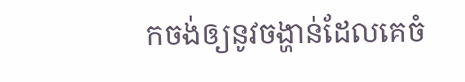កចង់ឲ្យនូវចង្ហាន់ដែលគេចំ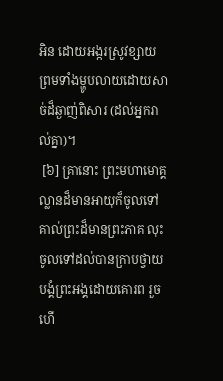អិន ដោយអង្ករស្រូវខ្សាយ ព្រមទាំងម្ហូបលាយដោយសាច់ដ៏ឆ្ងាញ់ពិសារ (ដល់អ្នករាល់គ្នា)។
 [៦] គ្រានោះ ព្រះមហាមោគ្គល្លានដ៏មានអាយុក៏ចូលទៅគាល់ព្រះដ៏មានព្រះភាគ លុះចូលទៅដល់បានក្រាបថ្វាយបង្គំព្រះអង្គដោយគោរព រួចហើ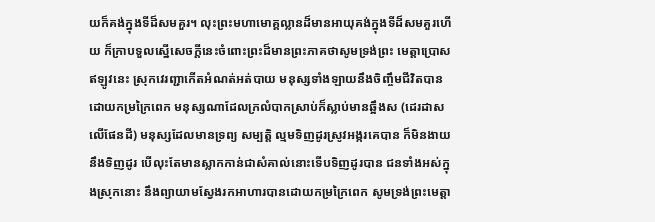យក៏គង់ក្នុងទីដ៏សមគួរ។ លុះព្រះមហាមោគ្គល្លានដ៏មានអាយុគង់ក្នុងទីដ៏សមគួរហើយ ក៏ក្រាបទួលស្នើសេចក្តីនេះចំពោះព្រះដ៏មានព្រះភាគថាសូមទ្រង់ព្រះ មេត្តាប្រោស ឥឡូវនេះ ស្រុកវេរញ្ជាកើតអំណត់អត់បាយ មនុស្សទាំងឡាយនឹងចិញ្ចឹមជីវិតបានដោយកម្រក្រៃពេក មនុស្សណាដែលក្រលំបាកស្រាប់ក៏ស្លាប់មានឆ្អឹងស (ដេរដាសលើផែនដី) មនុស្សដែលមានទ្រព្យ សម្បត្តិ ល្មមទិញដូរស្រូវអង្ករគេបាន ក៏មិនងាយនឹងទិញដូរ បើលុះតែមានស្លាកកាន់ជាសំគាល់នោះទើបទិញដូរបាន ជនទាំងអស់ក្នុងស្រុកនោះ នឹងព្យាយាមស្វែងរកអាហារបានដោយកម្រក្រៃពេក សូមទ្រង់ព្រះមេត្តា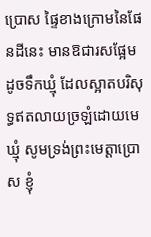ប្រោស ផ្ទៃខាងក្រោមនៃផែនដីនេះ មានឱជារសផ្អែមដូចទឹកឃ្មុំ ដែលស្អាតបរិសុទ្ធឥតលាយច្រឡំដោយមេឃ្មុំ សូមទ្រង់ព្រះមេត្តាប្រោស ខ្ញុំ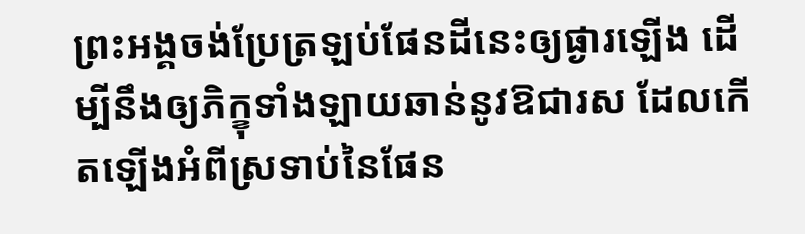ព្រះអង្គចង់ប្រែត្រឡប់ផែនដីនេះឲ្យផ្ងារឡើង ដើម្បីនឹងឲ្យភិក្ខុទាំងឡាយឆាន់នូវឱជារស ដែលកើតឡើងអំពីស្រទាប់នៃផែន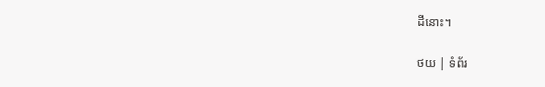ដីនោះ។

ថយ | ទំព័រ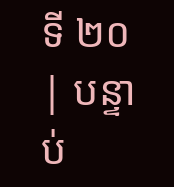ទី ២០ | បន្ទាប់